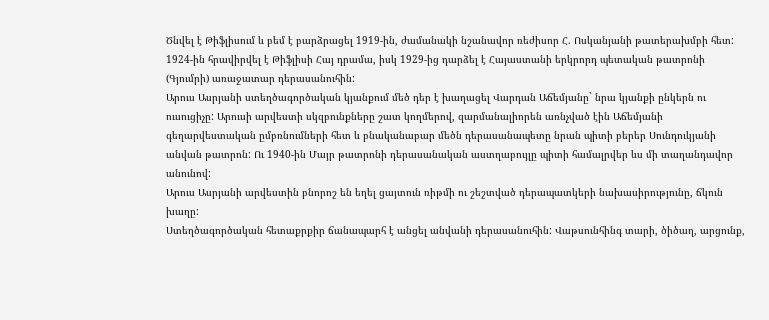Ծնվել է Թիֆլիսում և բեմ է բարձրացել 1919-ին, ժամանակի նշանավոր ռեժիսոր Հ. Ոսկանյանի թատերախմբի հետ:
1924-ին հրավիրվել է Թիֆլիսի Հայ դրամա, իսկ 1929-ից դարձել է Հայաստանի երկրորդ պետական թատրոնի (Գյումրի) առաջատար դերասանուհին:
Արուս Ասրյանի ստեղծագործական կյանքում մեծ դեր է խաղացել Վարդան Աճեմյանը` նրա կյանքի ընկերն ու ուսուցիչը: Արուսի արվեստի սկզբունքները շատ կողմերով, զարմանալիորեն առնչված էին Աճեմյանի գեղարվեստական ըմբռնումների հետ և բնականաբար մեծն դերասանապետը նրան պիտի բերեր Սունդուկյանի անվան թատրոն: Ու 1940-ին Մայր թատրոնի դերասանական աստղաբույլը պիտի համալրվեր ևս մի տաղանդավոր անունով:
Արուս Ասրյանի արվեստին բնորոշ են եղել ցայտուն ռիթմի ու շեշտված դերապատկերի նախասիրությունը, ճկուն խաղը:
Ստեղծագործական հետաքրքիր ճանապարհ է անցել անվանի դերասանուհին: Վաթսունհինգ տարի, ծիծաղ, արցունք,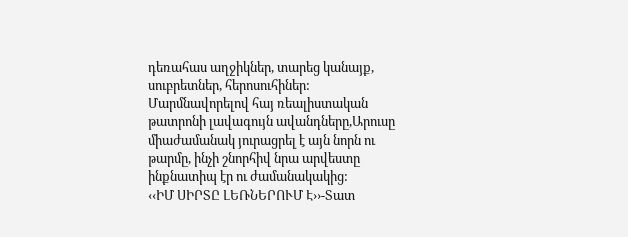դեռահաս աղջիկներ, տարեց կանայք, սուբրետներ, հերոսուհիներ:
Մարմնավորելով հայ ռեալիստական թատրոնի լավագույն ավանդները,Արուսը միաժամանակ յուրացրել է այն նորն ու թարմը, ինչի շնորհիվ նրա արվեստը ինքնատիպ էր ու ժամանակակից:
‹‹ԻՄ ՍԻՐՏԸ ԼԵՌՆԵՐՈՒՄ Է››-Տատ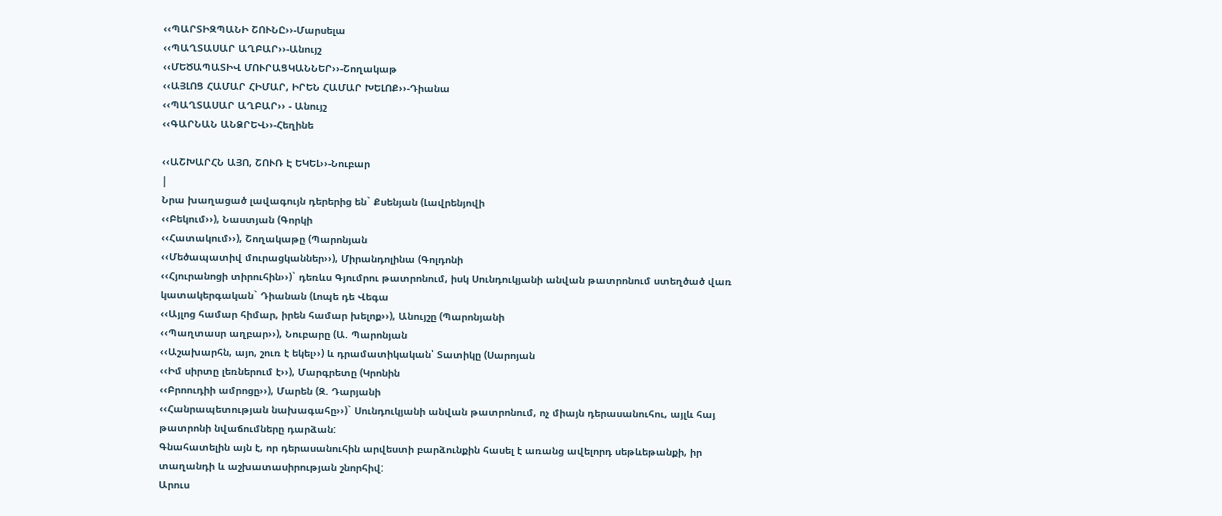‹‹ՊԱՐՏԻԶՊԱՆԻ ՇՈՒՆԸ››-Մարսելա
‹‹ՊԱՂՏԱՍԱՐ ԱՂԲԱՐ››-Անույշ
‹‹ՄԵԾԱՊԱՏԻՎ ՄՈՒՐԱՑԿԱՆՆԵՐ››-Շողակաթ
‹‹ԱՅԼՈՑ ՀԱՄԱՐ ՀԻՄԱՐ, ԻՐԵՆ ՀԱՄԱՐ ԽԵԼՈՔ››-Դիանա
‹‹ՊԱՂՏԱՍԱՐ ԱՂԲԱՐ›› - Անույշ
‹‹ԳԱՐՆԱՆ ԱՆՁՐԵՎ››-Հեղինե

‹‹ԱՇԽԱՐՀՆ ԱՅՈ, ՇՈՒՌ Է ԵԿԵԼ››-Նուբար
|
Նրա խաղացած լավագույն դերերից են` Քսենյան (Լավրենյովի
‹‹Բեկում››), Նաստյան (Գորկի
‹‹Հատակում››), Շողակաթը (Պարոնյան
‹‹Մեծապատիվ մուրացկաններ››), Միրանդոլինա (Գոլդոնի
‹‹Հյուրանոցի տիրուհին››)` դեռևս Գյումրու թատրոնում, իսկ Սունդուկյանի անվան թատրոնում ստեղծած վառ կատակերգական` Դիանան (Լոպե դե Վեգա
‹‹Այլոց համար հիմար, իրեն համար խելոք››), Անույշը (Պարոնյանի
‹‹Պաղտասր աղբար››), Նուբարը (Ա. Պարոնյան
‹‹Աշախարհն, այո, շուռ է եկել››) և դրամատիկական՝ Տատիկը (Սարոյան
‹‹Իմ սիրտը լեռներում է››), Մարգրետը (Կրոնին
‹‹Բրոուդիի ամրոցը››), Մարեն (Զ. Դարյանի
‹‹Հանրապետության նախագահը››)` Սունդուկյանի անվան թատրոնում, ոչ միայն դերասանուհու, այլև հայ թատրոնի նվաճումները դարձան:
Գնահատելին այն է, որ դերասանուհին արվեստի բարձունքին հասել է առանց ավելորդ սեթևեթանքի, իր տաղանդի և աշխատասիրության շնորհիվ:
Արուս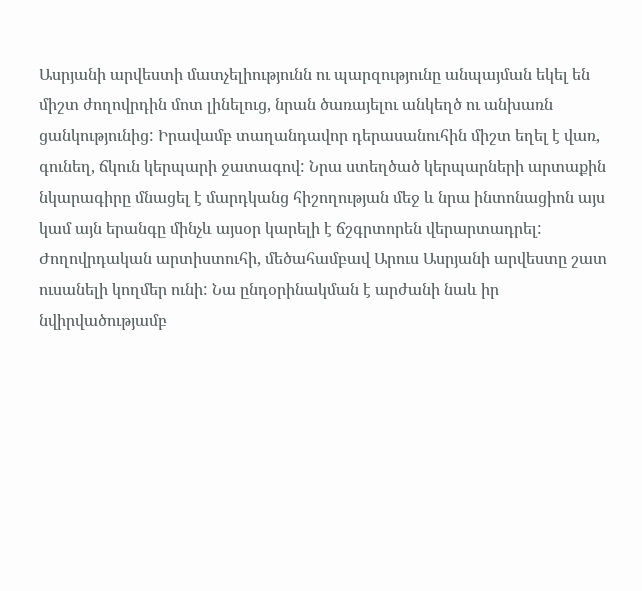Ասրյանի արվեստի մատչելիությունն ու պարզությունը անպայման եկել են միշտ ժողովրդին մոտ լինելուց, նրան ծառայելու անկեղծ ու անխառն ցանկությունից: Իրավամբ տաղանդավոր դերասանուհին միշտ եղել է վառ, գունեղ, ճկուն կերպարի ջատագով: Նրա ստեղծած կերպարների արտաքին նկարագիրը մնացել է մարդկանց հիշողության մեջ և նրա ինտոնացիոն այս կամ այն երանգը մինչև այսօր կարելի է ճշգրտորեն վերարտադրել: Ժողովրդական արտիստուհի, մեծահամբավ Արուս Ասրյանի արվեստը շատ ուսանելի կողմեր ունի: Նա ընդօրինակման է արժանի նաև իր նվիրվածությամբ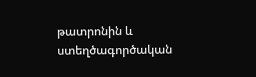թատրոնին և ստեղծագործական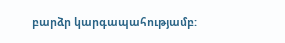բարձր կարգապահությամբ: